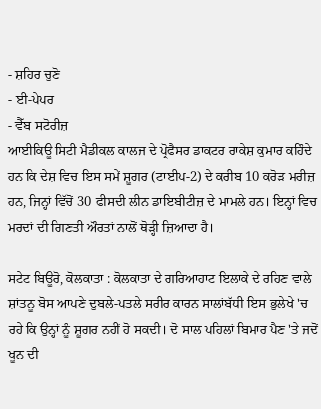- ਸ਼ਹਿਰ ਚੁਣੋ
- ਈ-ਪੇਪਰ
- ਵੈੱਬ ਸਟੋਰੀਜ਼
ਆਈਕਿਊ ਸਿਟੀ ਮੈਡੀਕਲ ਕਾਲਜ ਦੇ ਪ੍ਰੋਫੈਸਰ ਡਾਕਟਰ ਰਾਕੇਸ਼ ਕੁਮਾਰ ਕਹਿੰਦੇ ਹਨ ਕਿ ਦੇਸ਼ ਵਿਚ ਇਸ ਸਮੇਂ ਸ਼ੂਗਰ (ਟਾਈਪ-2) ਦੇ ਕਰੀਬ 10 ਕਰੋੜ ਮਰੀਜ਼ ਹਨ, ਜਿਨ੍ਹਾਂ ਵਿੱਚੋਂ 30 ਫੀਸਦੀ ਲੀਨ ਡਾਇਬੀਟੀਜ਼ ਦੇ ਮਾਮਲੇ ਹਨ। ਇਨ੍ਹਾਂ ਵਿਚ ਮਰਦਾਂ ਦੀ ਗਿਣਤੀ ਔਰਤਾਂ ਨਾਲੋਂ ਥੋੜ੍ਹੀ ਜ਼ਿਆਦਾ ਹੈ।

ਸਟੇਟ ਬਿਊਰੋ, ਕੋਲਕਾਤਾ : ਕੋਲਕਾਤਾ ਦੇ ਗਰਿਆਹਾਟ ਇਲਾਕੇ ਦੇ ਰਹਿਣ ਵਾਲੇ ਸ਼ਾਂਤਨੂ ਬੋਸ ਆਪਣੇ ਦੁਬਲੇ-ਪਤਲੇ ਸਰੀਰ ਕਾਰਨ ਸਾਲਾਂਬੱਧੀ ਇਸ ਭੁਲੇਖੇ 'ਚ ਰਹੇ ਕਿ ਉਨ੍ਹਾਂ ਨੂੰ ਸ਼ੂਗਰ ਨਹੀਂ ਹੋ ਸਕਦੀ। ਦੋ ਸਾਲ ਪਹਿਲਾਂ ਬਿਮਾਰ ਪੈਣ 'ਤੇ ਜਦੋਂ ਖੂਨ ਦੀ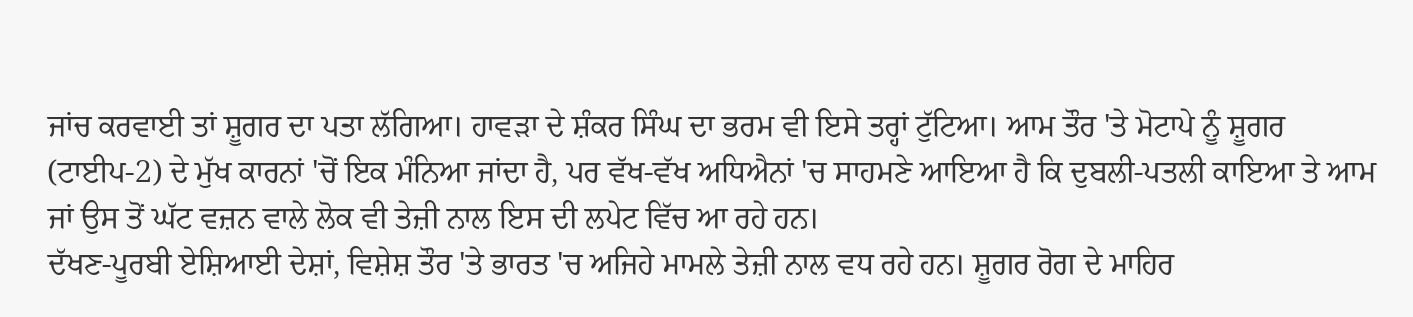ਜਾਂਚ ਕਰਵਾਈ ਤਾਂ ਸ਼ੂਗਰ ਦਾ ਪਤਾ ਲੱਗਿਆ। ਹਾਵੜਾ ਦੇ ਸ਼ੰਕਰ ਸਿੰਘ ਦਾ ਭਰਮ ਵੀ ਇਸੇ ਤਰ੍ਹਾਂ ਟੁੱਟਿਆ। ਆਮ ਤੌਰ 'ਤੇ ਮੋਟਾਪੇ ਨੂੰ ਸ਼ੂਗਰ (ਟਾਈਪ-2) ਦੇ ਮੁੱਖ ਕਾਰਨਾਂ 'ਚੋਂ ਇਕ ਮੰਨਿਆ ਜਾਂਦਾ ਹੈ, ਪਰ ਵੱਖ-ਵੱਖ ਅਧਿਐਨਾਂ 'ਚ ਸਾਹਮਣੇ ਆਇਆ ਹੈ ਕਿ ਦੁਬਲੀ-ਪਤਲੀ ਕਾਇਆ ਤੇ ਆਮ ਜਾਂ ਉਸ ਤੋਂ ਘੱਟ ਵਜ਼ਨ ਵਾਲੇ ਲੋਕ ਵੀ ਤੇਜ਼ੀ ਨਾਲ ਇਸ ਦੀ ਲਪੇਟ ਵਿੱਚ ਆ ਰਹੇ ਹਨ।
ਦੱਖਣ-ਪੂਰਬੀ ਏਸ਼ਿਆਈ ਦੇਸ਼ਾਂ, ਵਿਸ਼ੇਸ਼ ਤੌਰ 'ਤੇ ਭਾਰਤ 'ਚ ਅਜਿਹੇ ਮਾਮਲੇ ਤੇਜ਼ੀ ਨਾਲ ਵਧ ਰਹੇ ਹਨ। ਸ਼ੂਗਰ ਰੋਗ ਦੇ ਮਾਹਿਰ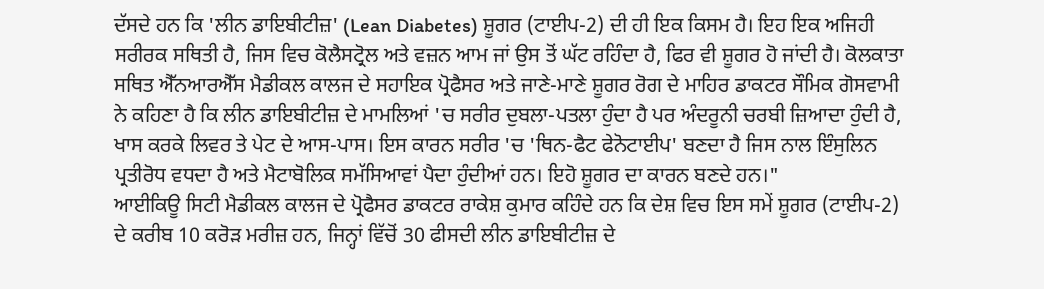ਦੱਸਦੇ ਹਨ ਕਿ 'ਲੀਨ ਡਾਇਬੀਟੀਜ਼' (Lean Diabetes) ਸ਼ੂਗਰ (ਟਾਈਪ-2) ਦੀ ਹੀ ਇਕ ਕਿਸਮ ਹੈ। ਇਹ ਇਕ ਅਜਿਹੀ ਸਰੀਰਕ ਸਥਿਤੀ ਹੈ, ਜਿਸ ਵਿਚ ਕੋਲੈਸਟ੍ਰੋਲ ਅਤੇ ਵਜ਼ਨ ਆਮ ਜਾਂ ਉਸ ਤੋਂ ਘੱਟ ਰਹਿੰਦਾ ਹੈ, ਫਿਰ ਵੀ ਸ਼ੂਗਰ ਹੋ ਜਾਂਦੀ ਹੈ। ਕੋਲਕਾਤਾ ਸਥਿਤ ਐੱਨਆਰਐੱਸ ਮੈਡੀਕਲ ਕਾਲਜ ਦੇ ਸਹਾਇਕ ਪ੍ਰੋਫੈਸਰ ਅਤੇ ਜਾਣੇ-ਮਾਣੇ ਸ਼ੂਗਰ ਰੋਗ ਦੇ ਮਾਹਿਰ ਡਾਕਟਰ ਸੌਮਿਕ ਗੋਸਵਾਮੀ ਨੇ ਕਹਿਣਾ ਹੈ ਕਿ ਲੀਨ ਡਾਇਬੀਟੀਜ਼ ਦੇ ਮਾਮਲਿਆਂ 'ਚ ਸਰੀਰ ਦੁਬਲਾ-ਪਤਲਾ ਹੁੰਦਾ ਹੈ ਪਰ ਅੰਦਰੂਨੀ ਚਰਬੀ ਜ਼ਿਆਦਾ ਹੁੰਦੀ ਹੈ, ਖਾਸ ਕਰਕੇ ਲਿਵਰ ਤੇ ਪੇਟ ਦੇ ਆਸ-ਪਾਸ। ਇਸ ਕਾਰਨ ਸਰੀਰ 'ਚ 'ਥਿਨ-ਫੈਟ ਫੇਨੋਟਾਈਪ' ਬਣਦਾ ਹੈ ਜਿਸ ਨਾਲ ਇੰਸੁਲਿਨ ਪ੍ਰਤੀਰੋਧ ਵਧਦਾ ਹੈ ਅਤੇ ਮੈਟਾਬੋਲਿਕ ਸਮੱਸਿਆਵਾਂ ਪੈਦਾ ਹੁੰਦੀਆਂ ਹਨ। ਇਹੋ ਸ਼ੂਗਰ ਦਾ ਕਾਰਨ ਬਣਦੇ ਹਨ।"
ਆਈਕਿਊ ਸਿਟੀ ਮੈਡੀਕਲ ਕਾਲਜ ਦੇ ਪ੍ਰੋਫੈਸਰ ਡਾਕਟਰ ਰਾਕੇਸ਼ ਕੁਮਾਰ ਕਹਿੰਦੇ ਹਨ ਕਿ ਦੇਸ਼ ਵਿਚ ਇਸ ਸਮੇਂ ਸ਼ੂਗਰ (ਟਾਈਪ-2) ਦੇ ਕਰੀਬ 10 ਕਰੋੜ ਮਰੀਜ਼ ਹਨ, ਜਿਨ੍ਹਾਂ ਵਿੱਚੋਂ 30 ਫੀਸਦੀ ਲੀਨ ਡਾਇਬੀਟੀਜ਼ ਦੇ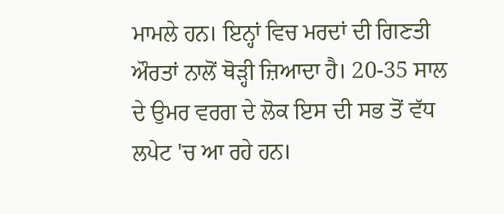ਮਾਮਲੇ ਹਨ। ਇਨ੍ਹਾਂ ਵਿਚ ਮਰਦਾਂ ਦੀ ਗਿਣਤੀ ਔਰਤਾਂ ਨਾਲੋਂ ਥੋੜ੍ਹੀ ਜ਼ਿਆਦਾ ਹੈ। 20-35 ਸਾਲ ਦੇ ਉਮਰ ਵਰਗ ਦੇ ਲੋਕ ਇਸ ਦੀ ਸਭ ਤੋਂ ਵੱਧ ਲਪੇਟ 'ਚ ਆ ਰਹੇ ਹਨ।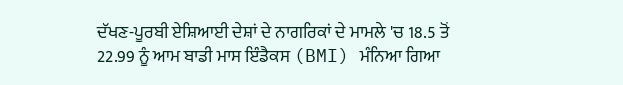ਦੱਖਣ-ਪੂਰਬੀ ਏਸ਼ਿਆਈ ਦੇਸ਼ਾਂ ਦੇ ਨਾਗਰਿਕਾਂ ਦੇ ਮਾਮਲੇ 'ਚ 18.5 ਤੋਂ 22.99 ਨੂੰ ਆਮ ਬਾਡੀ ਮਾਸ ਇੰਡੈਕਸ (BMI) ਮੰਨਿਆ ਗਿਆ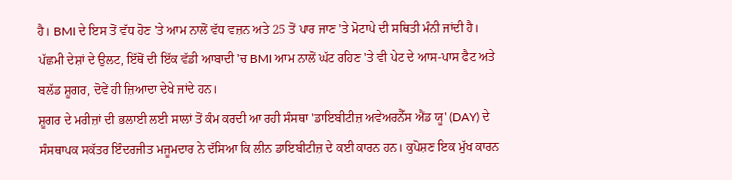ਹੈ। BMI ਦੇ ਇਸ ਤੋਂ ਵੱਧ ਹੋਣ 'ਤੇ ਆਮ ਨਾਲੋਂ ਵੱਧ ਵਜ਼ਨ ਅਤੇ 25 ਤੋਂ ਪਾਰ ਜਾਣ 'ਤੇ ਮੋਟਾਪੇ ਦੀ ਸਥਿਤੀ ਮੰਨੀ ਜਾਂਦੀ ਹੈ। ਪੱਛਮੀ ਦੇਸ਼ਾਂ ਦੇ ਉਲਟ, ਇੱਥੋਂ ਦੀ ਇੱਕ ਵੱਡੀ ਆਬਾਦੀ 'ਚ BMI ਆਮ ਨਾਲੋਂ ਘੱਟ ਰਹਿਣ 'ਤੇ ਵੀ ਪੇਟ ਦੇ ਆਸ-ਪਾਸ ਫੈਟ ਅਤੇ ਬਲੱਡ ਸ਼ੂਗਰ, ਦੋਵੇਂ ਹੀ ਜ਼ਿਆਦਾ ਦੇਖੇ ਜਾਂਦੇ ਹਨ।
ਸ਼ੂਗਰ ਦੇ ਮਰੀਜ਼ਾਂ ਦੀ ਭਲਾਈ ਲਈ ਸਾਲਾਂ ਤੋਂ ਕੰਮ ਕਰਦੀ ਆ ਰਹੀ ਸੰਸਥਾ 'ਡਾਇਬੀਟੀਜ਼ ਅਵੇਅਰਨੈੱਸ ਐਂਡ ਯੂ' (DAY) ਦੇ ਸੰਸਥਾਪਕ ਸਕੱਤਰ ਇੰਦਰਜੀਤ ਮਜੂਮਦਾਰ ਨੇ ਦੱਸਿਆ ਕਿ ਲੀਨ ਡਾਇਬੀਟੀਜ਼ ਦੇ ਕਈ ਕਾਰਨ ਹਨ। ਕੁਪੋਸ਼ਣ ਇਕ ਮੁੱਖ ਕਾਰਨ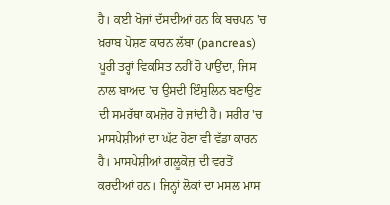ਹੈ। ਕਈ ਖੋਜਾਂ ਦੱਸਦੀਆਂ ਹਨ ਕਿ ਬਚਪਨ 'ਚ ਖ਼ਰਾਬ ਪੋਸ਼ਣ ਕਾਰਨ ਲੱਬਾ (pancreas) ਪੂਰੀ ਤਰ੍ਹਾਂ ਵਿਕਸਿਤ ਨਹੀਂ ਹੋ ਪਾਉਂਦਾ, ਜਿਸ ਨਾਲ ਬਾਅਦ 'ਚ ਉਸਦੀ ਇੰਸੁਲਿਨ ਬਣਾਉਣ ਦੀ ਸਮਰੱਥਾ ਕਮਜ਼ੋਰ ਹੋ ਜਾਂਦੀ ਹੈ। ਸਰੀਰ 'ਚ ਮਾਸਪੇਸ਼ੀਆਂ ਦਾ ਘੱਟ ਹੋਣਾ ਵੀ ਵੱਡਾ ਕਾਰਨ ਹੈ। ਮਾਸਪੇਸ਼ੀਆਂ ਗਲੂਕੋਜ਼ ਦੀ ਵਰਤੋਂ ਕਰਦੀਆਂ ਹਨ। ਜਿਨ੍ਹਾਂ ਲੋਕਾਂ ਦਾ ਮਸਲ ਮਾਸ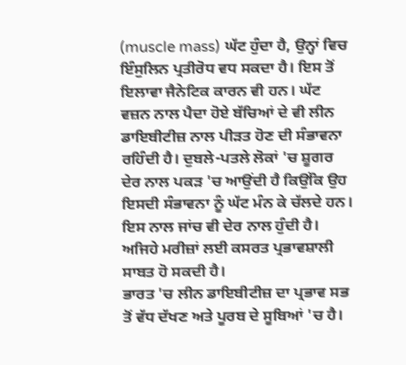(muscle mass) ਘੱਟ ਹੁੰਦਾ ਹੈ, ਉਨ੍ਹਾਂ ਵਿਚ ਇੰਸੁਲਿਨ ਪ੍ਰਤੀਰੋਧ ਵਧ ਸਕਦਾ ਹੈ। ਇਸ ਤੋਂ ਇਲਾਵਾ ਜੈਨੇਟਿਕ ਕਾਰਨ ਵੀ ਹਨ। ਘੱਟ ਵਜ਼ਨ ਨਾਲ ਪੈਦਾ ਹੋਏ ਬੱਚਿਆਂ ਦੇ ਵੀ ਲੀਨ ਡਾਇਬੀਟੀਜ਼ ਨਾਲ ਪੀੜਤ ਹੋਣ ਦੀ ਸੰਭਾਵਨਾ ਰਹਿੰਦੀ ਹੈ। ਦੁਬਲੇ-ਪਤਲੇ ਲੋਕਾਂ 'ਚ ਸ਼ੂਗਰ ਦੇਰ ਨਾਲ ਪਕੜ 'ਚ ਆਉਂਦੀ ਹੈ ਕਿਉਂਕਿ ਉਹ ਇਸਦੀ ਸੰਭਾਵਨਾ ਨੂੰ ਘੱਟ ਮੰਨ ਕੇ ਚੱਲਦੇ ਹਨ। ਇਸ ਨਾਲ ਜਾਂਚ ਵੀ ਦੇਰ ਨਾਲ ਹੁੰਦੀ ਹੈ। ਅਜਿਹੇ ਮਰੀਜ਼ਾਂ ਲਈ ਕਸਰਤ ਪ੍ਰਭਾਵਸ਼ਾਲੀ ਸਾਬਤ ਹੋ ਸਕਦੀ ਹੈ।
ਭਾਰਤ 'ਚ ਲੀਨ ਡਾਇਬੀਟੀਜ਼ ਦਾ ਪ੍ਰਭਾਵ ਸਭ ਤੋਂ ਵੱਧ ਦੱਖਣ ਅਤੇ ਪੂਰਬ ਦੇ ਸੂਬਿਆਂ 'ਚ ਹੈ।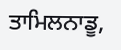ਤਾਮਿਲਨਾਡੂ,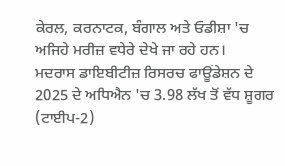ਕੇਰਲ, ਕਰਨਾਟਕ, ਬੰਗਾਲ ਅਤੇ ਓਡੀਸ਼ਾ 'ਚ ਅਜਿਹੇ ਮਰੀਜ਼ ਵਧੇਰੇ ਦੇਖੇ ਜਾ ਰਹੇ ਹਨ।
ਮਦਰਾਸ ਡਾਇਬੀਟੀਜ਼ ਰਿਸਰਚ ਫਾਊਂਡੇਸ਼ਨ ਦੇ 2025 ਦੇ ਅਧਿਐਨ 'ਚ 3.98 ਲੱਖ ਤੋਂ ਵੱਧ ਸ਼ੂਗਰ (ਟਾਈਪ-2)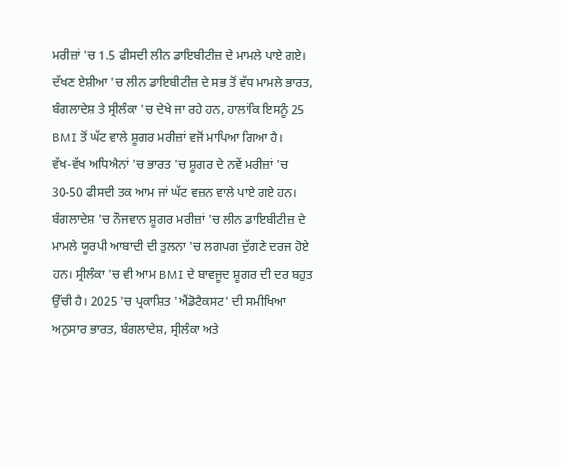ਮਰੀਜ਼ਾਂ 'ਚ 1.5 ਫੀਸਦੀ ਲੀਨ ਡਾਇਬੀਟੀਜ਼ ਦੇ ਮਾਮਲੇ ਪਾਏ ਗਏ। ਦੱਖਣ ਏਸ਼ੀਆ 'ਚ ਲੀਨ ਡਾਇਬੀਟੀਜ਼ ਦੇ ਸਭ ਤੋਂ ਵੱਧ ਮਾਮਲੇ ਭਾਰਤ, ਬੰਗਲਾਦੇਸ਼ ਤੇ ਸ੍ਰੀਲੰਕਾ 'ਚ ਦੇਖੇ ਜਾ ਰਹੇ ਹਨ, ਹਾਲਾਂਕਿ ਇਸਨੂੰ 25 BMI ਤੋਂ ਘੱਟ ਵਾਲੇ ਸ਼ੂਗਰ ਮਰੀਜ਼ਾਂ ਵਜੋਂ ਮਾਪਿਆ ਗਿਆ ਹੈ।
ਵੱਖ-ਵੱਖ ਅਧਿਐਨਾਂ 'ਚ ਭਾਰਤ 'ਚ ਸ਼ੂਗਰ ਦੇ ਨਵੇਂ ਮਰੀਜ਼ਾਂ 'ਚ 30-50 ਫੀਸਦੀ ਤਕ ਆਮ ਜਾਂ ਘੱਟ ਵਜ਼ਨ ਵਾਲੇ ਪਾਏ ਗਏ ਹਨ। ਬੰਗਲਾਦੇਸ਼ 'ਚ ਨੌਜਵਾਨ ਸ਼ੂਗਰ ਮਰੀਜ਼ਾਂ 'ਚ ਲੀਨ ਡਾਇਬੀਟੀਜ਼ ਦੇ ਮਾਮਲੇ ਯੂਰਪੀ ਆਬਾਦੀ ਦੀ ਤੁਲਨਾ 'ਚ ਲਗਪਗ ਦੁੱਗਣੇ ਦਰਜ ਹੋਏ ਹਨ। ਸ੍ਰੀਲੰਕਾ 'ਚ ਵੀ ਆਮ BMI ਦੇ ਬਾਵਜੂਦ ਸ਼ੂਗਰ ਦੀ ਦਰ ਬਹੁਤ ਉੱਚੀ ਹੈ। 2025 'ਚ ਪ੍ਰਕਾਸ਼ਿਤ 'ਐਂਡੋਟੈਕਸਟ' ਦੀ ਸਮੀਖਿਆ ਅਨੁਸਾਰ ਭਾਰਤ, ਬੰਗਲਾਦੇਸ਼, ਸ੍ਰੀਲੰਕਾ ਅਤੇ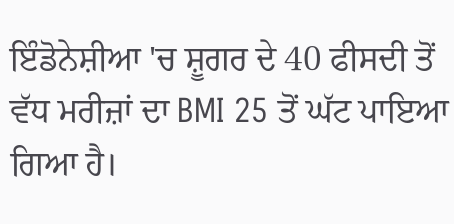ਇੰਡੋਨੇਸ਼ੀਆ 'ਚ ਸ਼ੂਗਰ ਦੇ 40 ਫੀਸਦੀ ਤੋਂ ਵੱਧ ਮਰੀਜ਼ਾਂ ਦਾ BMI 25 ਤੋਂ ਘੱਟ ਪਾਇਆ ਗਿਆ ਹੈ।